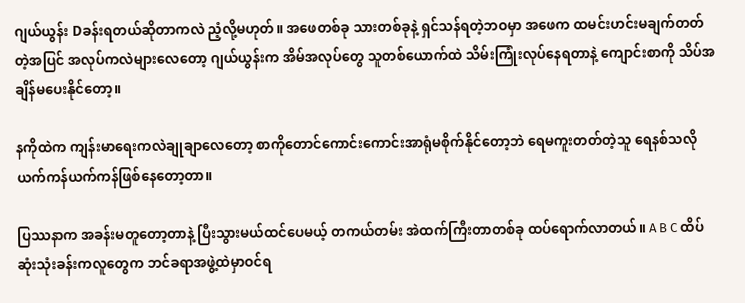ဂျယ်ယွန်း Dခန်းရတယ်ဆိုတာကလဲ ညံ့လို့မဟုတ်။ အဖေတစ်ခု သားတစ်ခုနဲ့ ရှင်သန်ရတဲ့ဘဝမှာ အဖေက ထမင်းဟင်းမချက်တတ်တဲ့အပြင် အလုပ်ကလဲများလေတော့ ဂျယ်ယွန်းက အိမ်အလုပ်တွေ သူတစ်ယောက်ထဲ သိမ်းကြုံးလုပ်နေရတာနဲ့ ကျောင်းစာကို သိပ်အချိန်မပေးနိုင်တော့။

နကိုထဲက ကျန်းမာရေးကလဲချုချာလေတော့ စာကိုတောင်ကောင်းကောင်းအာရုံမစိုက်နိုင်တော့ဘဲ ရေမကူးတတ်တဲ့သူ ရေနစ်သလို ယက်ကန်ယက်ကန်ဖြစ်နေတော့တာ။

ပြဿနာက အခန်းမတူတော့တာနဲ့ ပြီးသွားမယ်ထင်ပေမယ့် တကယ်တမ်း အဲထက်ကြီးတာတစ်ခု ထပ်ရောက်လာတယ်။ A B C ထိပ်ဆုံးသုံးခန်းကလူတွေက ဘင်ခရာအဖွဲ့ထဲမှာဝင်ရ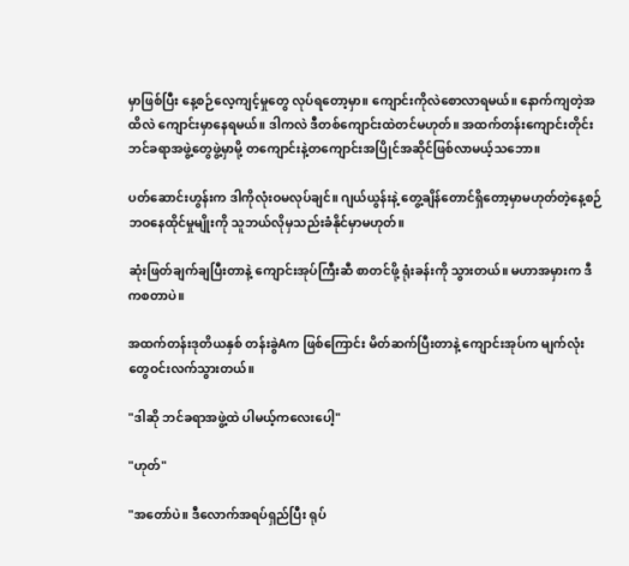မှာဖြစ်ပြီး နေ့စဉ်လေ့ကျင့်မှုတွေ လုပ်ရတော့မှာ။ ကျောင်းကိုလဲစောလာရမယ်။ နောက်ကျတဲ့အထိလဲ ကျောင်းမှာနေရမယ်။ ဒါကလဲ ဒီတစ်ကျောင်းထဲတင်မဟုတ်။ အထက်တန်းကျောင်းတိုင်း ဘင်ခရာအဖွဲ့တွေဖွဲ့မှာမို့ တကျောင်းနဲ့တကျောင်းအပြိုင်အဆိုင်ဖြစ်လာမယ့်သဘော။

ပတ်ဆောင်းဟွန်းက ဒါကိုလုံးဝမလုပ်ချင်။ ဂျယ်ယွန်းနဲ့ တွေ့ချိန်တောင်ရှိတော့မှာမဟုတ်တဲ့နေ့စဉ်ဘဝနေထိုင်မှုမျိုးကို သူဘယ်လိုမှသည်းခံနိုင်မှာမဟုတ်။

ဆုံးဖြတ်ချက်ချပြီးတာနဲ့ ကျောင်းအုပ်ကြီးဆီ စာတင်ဖို့ ရုံးခန်းကို သွားတယ်။ မဟာအမှားက ဒီကစတာပဲ။

အထက်တန်းဒုတိယနှစ် တန်းခွဲAက ဖြစ်ကြောင်း မိတ်ဆက်ပြီးတာနဲ့ ကျောင်းအုပ်က မျက်လုံးတွေဝင်းလက်သွားတယ်။

"ဒါဆို ဘင်ခရာအဖွဲ့ထဲ ပါမယ့်ကလေးပေါ့"

"ဟုတ်"

"အတော်ပဲ။ ဒီလောက်အရပ်ရှည်ပြီး ရုပ်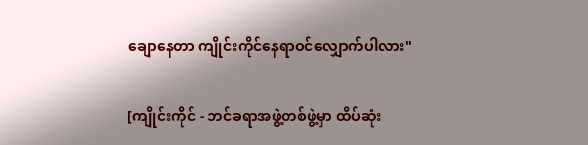ချောနေတာ ကျိုင်းကိုင်နေရာဝင်လျှောက်ပါလား"

[ကျိုင်းကိုင် - ဘင်ခရာအဖွဲ့တစ်ဖွဲ့မှာ ထိပ်ဆုံး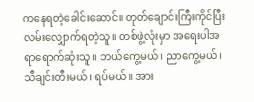ကနေရတဲ့ခေါင်းဆောင်။ တုတ်ချောင်းကြီးကိုင်ပြီး လမ်းလျှောက်ရတဲ့သူ။ တစ်ဖွဲ့လုံးမှာ အရေးပါအရာရောက်ဆုံးသူ။ ဘယ်ကွေ့မယ်၊ ညာကွေ့မယ်၊ သီချင်းတီးမယ်၊ ရပ်မယ်။ အား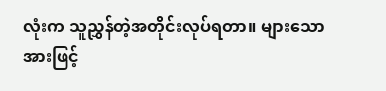လုံးက သူညွှန်တဲ့အတိုင်းလုပ်ရတာ။ များသောအားဖြင့်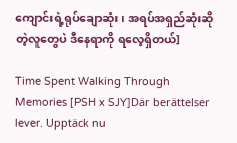ကျောင်းရဲ့ရုပ်ချောဆုံး၊ အရပ်အရှည်ဆုံးဆိုတဲ့လူတွေပဲ ဒီနေရာကို ရလေ့ရှိတယ်]

Time Spent Walking Through Memories [PSH x SJY]Där berättelser lever. Upptäck nu